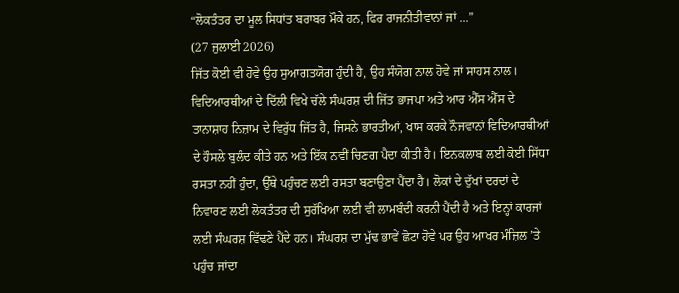“ਲੋਕਤੰਤਰ ਦਾ ਮੂਲ ਸਿਧਾਂਤ ਬਰਾਬਰ ਮੌਕੇ ਹਨ, ਫਿਰ ਰਾਜਨੀਤੀਵਾਨਾਂ ਜਾਂ ...”
(27 ਜੁਲਾਈ 2026)
ਜਿੱਤ ਕੋਈ ਵੀ ਹੋਵੇ ਉਹ ਸੁਆਗਤਯੋਗ ਹੁੰਦੀ ਹੈ, ਉਹ ਸੰਯੋਗ ਨਾਲ ਹੋਵੇ ਜਾਂ ਸਾਹਸ ਨਾਲ। ਵਿਦਿਆਰਥੀਆਂ ਦੇ ਦਿੱਲੀ ਵਿਖੇ ਚੱਲੇ ਸੰਘਰਸ਼ ਦੀ ਜਿੱਤ ਭਾਜਪਾ ਅਤੇ ਆਰ ਐੱਸ ਐੱਸ ਦੇ ਤਾਨਾਸ਼ਾਹ ਨਿਜ਼ਾਮ ਦੇ ਵਿਰੁੱਧ ਜਿੱਤ ਹੈ, ਜਿਸਨੇ ਭਾਰਤੀਆਂ, ਖਾਸ ਕਰਕੇ ਨੌਜਵਾਨਾਂ ਵਿਦਿਆਰਥੀਆਂ ਦੇ ਹੌਸਲੇ ਬੁਲੰਦ ਕੀਤੇ ਹਨ ਅਤੇ ਇੱਕ ਨਵੀਂ ਚਿਣਗ ਪੈਦਾ ਕੀਤੀ ਹੈ। ਇਨਕਲਾਬ ਲਈ ਕੋਈ ਸਿੱਧਾ ਰਸਤਾ ਨਹੀਂ ਹੁੰਦਾ, ਉੱਥੇ ਪਹੁੰਚਣ ਲਈ ਰਸਤਾ ਬਣਾਉਣਾ ਪੈਂਦਾ ਹੈ। ਲੋਕਾਂ ਦੇ ਦੁੱਖਾਂ ਦਰਦਾਂ ਦੇ ਨਿਵਾਰਣ ਲਈ ਲੋਕਤੰਤਰ ਦੀ ਸੁਰੱਖਿਆ ਲਈ ਵੀ ਲਾਮਬੰਦੀ ਕਰਨੀ ਪੈਂਦੀ ਹੈ ਅਤੇ ਇਨ੍ਹਾਂ ਕਾਰਜਾਂ ਲਈ ਸੰਘਰਸ਼ ਵਿੱਢਣੇ ਪੈਂਦੇ ਹਨ। ਸੰਘਰਸ਼ ਦਾ ਮੁੱਢ ਭਾਵੇਂ ਛੋਟਾ ਹੋਵੇ ਪਰ ਉਹ ਆਖਰ ਮੰਜ਼ਿਲ ’ਤੇ ਪਹੁੰਚ ਜਾਂਦਾ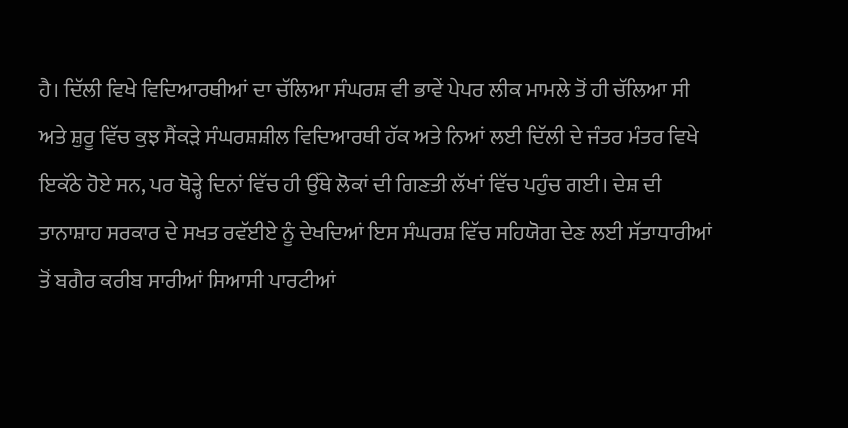ਹੈ। ਦਿੱਲੀ ਵਿਖੇ ਵਿਦਿਆਰਥੀਆਂ ਦਾ ਚੱਲਿਆ ਸੰਘਰਸ਼ ਵੀ ਭਾਵੇਂ ਪੇਪਰ ਲੀਕ ਮਾਮਲੇ ਤੋਂ ਹੀ ਚੱਲਿਆ ਸੀ ਅਤੇ ਸ਼ੁਰੂ ਵਿੱਚ ਕੁਝ ਸੈਂਕੜੇ ਸੰਘਰਸ਼ਸ਼ੀਲ ਵਿਦਿਆਰਥੀ ਹੱਕ ਅਤੇ ਨਿਆਂ ਲਈ ਦਿੱਲੀ ਦੇ ਜੰਤਰ ਮੰਤਰ ਵਿਖੇ ਇਕੱਠੇ ਹੋਏ ਸਨ, ਪਰ ਥੋੜ੍ਹੇ ਦਿਨਾਂ ਵਿੱਚ ਹੀ ਉੱਥੇ ਲੋਕਾਂ ਦੀ ਗਿਣਤੀ ਲੱਖਾਂ ਵਿੱਚ ਪਹੁੰਚ ਗਈ। ਦੇਸ਼ ਦੀ ਤਾਨਾਸ਼ਾਹ ਸਰਕਾਰ ਦੇ ਸਖਤ ਰਵੱਈਏ ਨੂੰ ਦੇਖਦਿਆਂ ਇਸ ਸੰਘਰਸ਼ ਵਿੱਚ ਸਹਿਯੋਗ ਦੇਣ ਲਈ ਸੱਤਾਧਾਰੀਆਂ ਤੋਂ ਬਗੈਰ ਕਰੀਬ ਸਾਰੀਆਂ ਸਿਆਸੀ ਪਾਰਟੀਆਂ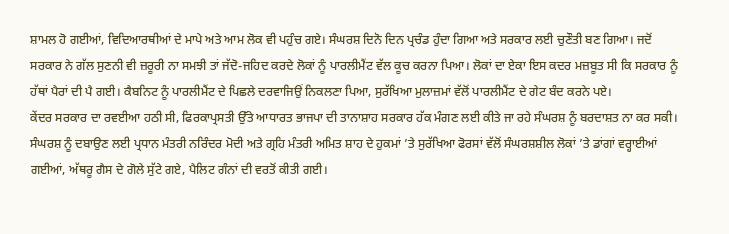ਸ਼ਾਮਲ ਹੋ ਗਈਆਂ, ਵਿਦਿਆਰਥੀਆਂ ਦੇ ਮਾਪੇ ਅਤੇ ਆਮ ਲੋਕ ਵੀ ਪਹੁੰਚ ਗਏ। ਸੰਘਰਸ਼ ਦਿਨੋ ਦਿਨ ਪ੍ਰਚੰਡ ਹੁੰਦਾ ਗਿਆ ਅਤੇ ਸਰਕਾਰ ਲਈ ਚੁਣੌਤੀ ਬਣ ਗਿਆ। ਜਦੋਂ ਸਰਕਾਰ ਨੇ ਗੱਲ ਸੁਣਨੀ ਵੀ ਜ਼ਰੂਰੀ ਨਾ ਸਮਝੀ ਤਾਂ ਜੱਦੋ-ਜਹਿਦ ਕਰਦੇ ਲੋਕਾਂ ਨੂੰ ਪਾਰਲੀਮੈਂਟ ਵੱਲ ਕੂਚ ਕਰਨਾ ਪਿਆ। ਲੋਕਾਂ ਦਾ ਏਕਾ ਇਸ ਕਦਰ ਮਜ਼ਬੂਤ ਸੀ ਕਿ ਸਰਕਾਰ ਨੂੰ ਹੱਥਾਂ ਪੈਰਾਂ ਦੀ ਪੈ ਗਈ। ਕੈਬਨਿਟ ਨੂੰ ਪਾਰਲੀਮੈਂਟ ਦੇ ਪਿਛਲੇ ਦਰਵਾਜਿਉਂ ਨਿਕਲਣਾ ਪਿਆ, ਸੁਰੱਖਿਆ ਮੁਲਾਜ਼ਮਾਂ ਵੱਲੋਂ ਪਾਰਲੀਮੈਂਟ ਦੇ ਗੇਟ ਬੰਦ ਕਰਨੇ ਪਏ।
ਕੇਂਦਰ ਸਰਕਾਰ ਦਾ ਰਵਈਆ ਹਠੀ ਸੀ, ਫਿਰਕਾਪ੍ਰਸਤੀ ਉੱਤੇ ਆਧਾਰਤ ਭਾਜਪਾ ਦੀ ਤਾਨਾਸ਼ਾਹ ਸਰਕਾਰ ਹੱਕ ਮੰਗਣ ਲਈ ਕੀਤੇ ਜਾ ਰਹੇ ਸੰਘਰਸ਼ ਨੂੰ ਬਰਦਾਸ਼ਤ ਨਾ ਕਰ ਸਕੀ। ਸੰਘਰਸ਼ ਨੂੰ ਦਬਾਉਣ ਲਈ ਪ੍ਰਧਾਨ ਮੰਤਰੀ ਨਰਿੰਦਰ ਮੋਦੀ ਅਤੇ ਗ੍ਰਹਿ ਮੰਤਰੀ ਅਮਿਤ ਸ਼ਾਹ ਦੇ ਹੁਕਮਾਂ ’ਤੇ ਸੁਰੱਖਿਆ ਫੋਰਸਾਂ ਵੱਲੋਂ ਸੰਘਰਸ਼ਸ਼ੀਲ ਲੋਕਾਂ ’ਤੇ ਡਾਂਗਾਂ ਵਰ੍ਹਾਈਆਂ ਗਈਆਂ, ਅੱਥਰੂ ਗੈਸ ਦੇ ਗੋਲੇ ਸੁੱਟੇ ਗਏ, ਪੈਲਿਟ ਗੰਨਾਂ ਦੀ ਵਰਤੋਂ ਕੀਤੀ ਗਈ।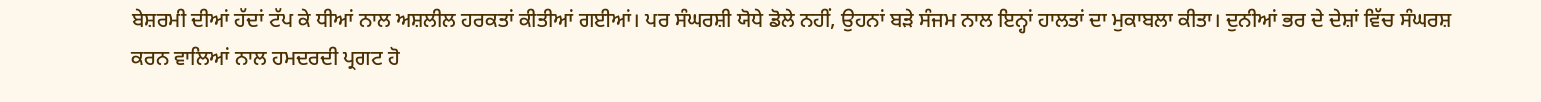ਬੇਸ਼ਰਮੀ ਦੀਆਂ ਹੱਦਾਂ ਟੱਪ ਕੇ ਧੀਆਂ ਨਾਲ ਅਸ਼ਲੀਲ ਹਰਕਤਾਂ ਕੀਤੀਆਂ ਗਈਆਂ। ਪਰ ਸੰਘਰਸ਼ੀ ਯੋਧੇ ਡੋਲੇ ਨਹੀਂ, ਉਹਨਾਂ ਬੜੇ ਸੰਜਮ ਨਾਲ ਇਨ੍ਹਾਂ ਹਾਲਤਾਂ ਦਾ ਮੁਕਾਬਲਾ ਕੀਤਾ। ਦੁਨੀਆਂ ਭਰ ਦੇ ਦੇਸ਼ਾਂ ਵਿੱਚ ਸੰਘਰਸ਼ ਕਰਨ ਵਾਲਿਆਂ ਨਾਲ ਹਮਦਰਦੀ ਪ੍ਰਗਟ ਹੋ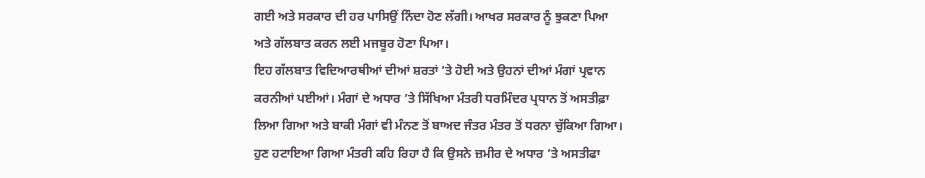ਗਈ ਅਤੇ ਸਰਕਾਰ ਦੀ ਹਰ ਪਾਸਿਉਂ ਨਿੰਦਾ ਹੋਣ ਲੱਗੀ। ਆਖਰ ਸਰਕਾਰ ਨੂੰ ਝੁਕਣਾ ਪਿਆ ਅਤੇ ਗੱਲਬਾਤ ਕਰਨ ਲਈ ਮਜਬੂਰ ਹੋਣਾ ਪਿਆ।
ਇਹ ਗੱਲਬਾਤ ਵਿਦਿਆਰਥੀਆਂ ਦੀਆਂ ਸ਼ਰਤਾਂ ’ਤੇ ਹੋਈ ਅਤੇ ਉਹਨਾਂ ਦੀਆਂ ਮੰਗਾਂ ਪ੍ਰਵਾਨ ਕਰਨੀਆਂ ਪਈਆਂ। ਮੰਗਾਂ ਦੇ ਅਧਾਰ ’ਤੇ ਸਿੱਖਿਆ ਮੰਤਰੀ ਧਰਮਿੰਦਰ ਪ੍ਰਧਾਨ ਤੋਂ ਅਸਤੀਫ਼ਾ ਲਿਆ ਗਿਆ ਅਤੇ ਬਾਕੀ ਮੰਗਾਂ ਵੀ ਮੰਨਣ ਤੋਂ ਬਾਅਦ ਜੰਤਰ ਮੰਤਰ ਤੋਂ ਧਰਨਾ ਚੁੱਕਿਆ ਗਿਆ। ਹੁਣ ਹਟਾਇਆ ਗਿਆ ਮੰਤਰੀ ਕਹਿ ਰਿਹਾ ਹੈ ਕਿ ਉਸਨੇ ਜ਼ਮੀਰ ਦੇ ਅਧਾਰ ’ਤੇ ਅਸਤੀਫਾ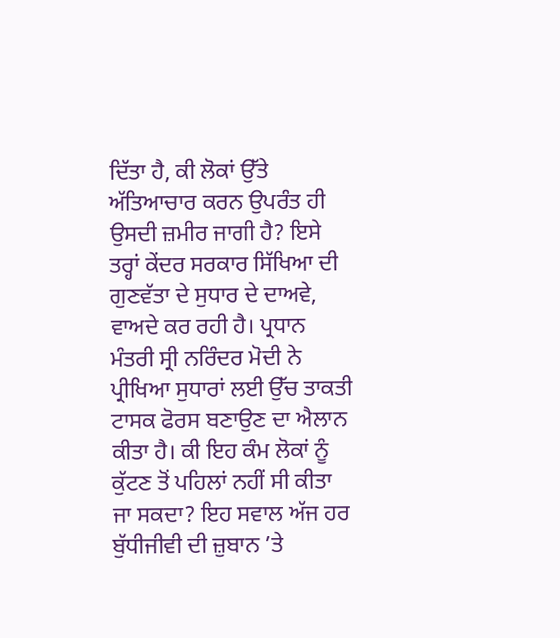ਦਿੱਤਾ ਹੈ, ਕੀ ਲੋਕਾਂ ਉੱਤੇ ਅੱਤਿਆਚਾਰ ਕਰਨ ਉਪਰੰਤ ਹੀ ਉਸਦੀ ਜ਼ਮੀਰ ਜਾਗੀ ਹੈ? ਇਸੇ ਤਰ੍ਹਾਂ ਕੇਂਦਰ ਸਰਕਾਰ ਸਿੱਖਿਆ ਦੀ ਗੁਣਵੱਤਾ ਦੇ ਸੁਧਾਰ ਦੇ ਦਾਅਵੇ, ਵਾਅਦੇ ਕਰ ਰਹੀ ਹੈ। ਪ੍ਰਧਾਨ ਮੰਤਰੀ ਸ੍ਰੀ ਨਰਿੰਦਰ ਮੋਦੀ ਨੇ ਪ੍ਰੀਖਿਆ ਸੁਧਾਰਾਂ ਲਈ ਉੱਚ ਤਾਕਤੀ ਟਾਸਕ ਫੋਰਸ ਬਣਾਉਣ ਦਾ ਐਲਾਨ ਕੀਤਾ ਹੈ। ਕੀ ਇਹ ਕੰਮ ਲੋਕਾਂ ਨੂੰ ਕੁੱਟਣ ਤੋਂ ਪਹਿਲਾਂ ਨਹੀਂ ਸੀ ਕੀਤਾ ਜਾ ਸਕਦਾ? ਇਹ ਸਵਾਲ ਅੱਜ ਹਰ ਬੁੱਧੀਜੀਵੀ ਦੀ ਜ਼ੁਬਾਨ ’ਤੇ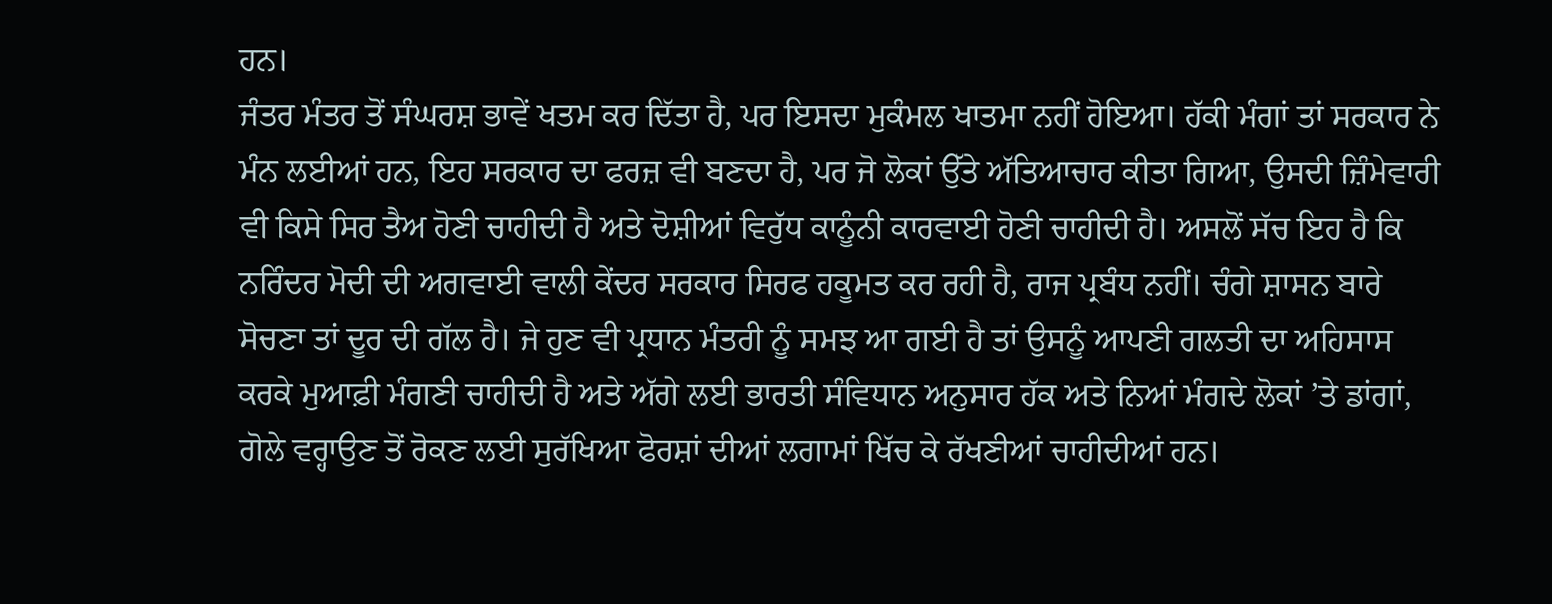ਹਨ।
ਜੰਤਰ ਮੰਤਰ ਤੋਂ ਸੰਘਰਸ਼ ਭਾਵੇਂ ਖਤਮ ਕਰ ਦਿੱਤਾ ਹੈ, ਪਰ ਇਸਦਾ ਮੁਕੰਮਲ ਖਾਤਮਾ ਨਹੀਂ ਹੋਇਆ। ਹੱਕੀ ਮੰਗਾਂ ਤਾਂ ਸਰਕਾਰ ਨੇ ਮੰਨ ਲਈਆਂ ਹਨ, ਇਹ ਸਰਕਾਰ ਦਾ ਫਰਜ਼ ਵੀ ਬਣਦਾ ਹੈ, ਪਰ ਜੋ ਲੋਕਾਂ ਉੱਤੇ ਅੱਤਿਆਚਾਰ ਕੀਤਾ ਗਿਆ, ਉਸਦੀ ਜ਼ਿੰਮੇਵਾਰੀ ਵੀ ਕਿਸੇ ਸਿਰ ਤੈਅ ਹੋਣੀ ਚਾਹੀਦੀ ਹੈ ਅਤੇ ਦੋਸ਼ੀਆਂ ਵਿਰੁੱਧ ਕਾਨੂੰਨੀ ਕਾਰਵਾਈ ਹੋਣੀ ਚਾਹੀਦੀ ਹੈ। ਅਸਲੋਂ ਸੱਚ ਇਹ ਹੈ ਕਿ ਨਰਿੰਦਰ ਮੋਦੀ ਦੀ ਅਗਵਾਈ ਵਾਲੀ ਕੇਂਦਰ ਸਰਕਾਰ ਸਿਰਫ ਹਕੂਮਤ ਕਰ ਰਹੀ ਹੈ, ਰਾਜ ਪ੍ਰਬੰਧ ਨਹੀਂ। ਚੰਗੇ ਸ਼ਾਸਨ ਬਾਰੇ ਸੋਚਣਾ ਤਾਂ ਦੂਰ ਦੀ ਗੱਲ ਹੈ। ਜੇ ਹੁਣ ਵੀ ਪ੍ਰਧਾਨ ਮੰਤਰੀ ਨੂੰ ਸਮਝ ਆ ਗਈ ਹੈ ਤਾਂ ਉਸਨੂੰ ਆਪਣੀ ਗਲਤੀ ਦਾ ਅਹਿਸਾਸ ਕਰਕੇ ਮੁਆਫ਼ੀ ਮੰਗਣੀ ਚਾਹੀਦੀ ਹੈ ਅਤੇ ਅੱਗੇ ਲਈ ਭਾਰਤੀ ਸੰਵਿਧਾਨ ਅਨੁਸਾਰ ਹੱਕ ਅਤੇ ਨਿਆਂ ਮੰਗਦੇ ਲੋਕਾਂ ’ਤੇ ਡਾਂਗਾਂ, ਗੋਲੇ ਵਰ੍ਹਾਉਣ ਤੋਂ ਰੋਕਣ ਲਈ ਸੁਰੱਖਿਆ ਫੋਰਸ਼ਾਂ ਦੀਆਂ ਲਗਾਮਾਂ ਖਿੱਚ ਕੇ ਰੱਖਣੀਆਂ ਚਾਹੀਦੀਆਂ ਹਨ।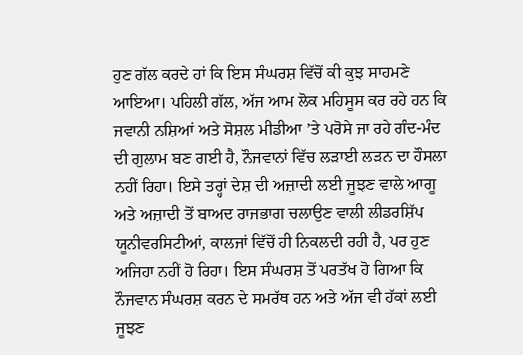ਹੁਣ ਗੱਲ ਕਰਦੇ ਹਾਂ ਕਿ ਇਸ ਸੰਘਰਸ਼ ਵਿੱਚੋਂ ਕੀ ਕੁਝ ਸਾਹਮਣੇ ਆਇਆ। ਪਹਿਲੀ ਗੱਲ, ਅੱਜ ਆਮ ਲੋਕ ਮਹਿਸੂਸ ਕਰ ਰਹੇ ਹਨ ਕਿ ਜਵਾਨੀ ਨਸ਼ਿਆਂ ਅਤੇ ਸੋਸ਼ਲ ਮੀਡੀਆ ’ਤੇ ਪਰੋਸੇ ਜਾ ਰਹੇ ਗੰਦ-ਮੰਦ ਦੀ ਗੁਲਾਮ ਬਣ ਗਈ ਹੈ, ਨੌਜਵਾਨਾਂ ਵਿੱਚ ਲੜਾਈ ਲੜਨ ਦਾ ਹੌਸਲਾ ਨਹੀਂ ਰਿਹਾ। ਇਸੇ ਤਰ੍ਹਾਂ ਦੇਸ਼ ਦੀ ਅਜ਼ਾਦੀ ਲਈ ਜੂਝਣ ਵਾਲੇ ਆਗੂ ਅਤੇ ਅਜ਼ਾਦੀ ਤੋਂ ਬਾਅਦ ਰਾਜਭਾਗ ਚਲਾਉਣ ਵਾਲੀ ਲੀਡਰਸ਼ਿੱਪ ਯੂਨੀਵਰਸਿਟੀਆਂ, ਕਾਲਜਾਂ ਵਿੱਚੋਂ ਹੀ ਨਿਕਲਦੀ ਰਹੀ ਹੈ, ਪਰ ਹੁਣ ਅਜਿਹਾ ਨਹੀਂ ਹੋ ਰਿਹਾ। ਇਸ ਸੰਘਰਸ਼ ਤੋਂ ਪਰਤੱਖ ਹੋ ਗਿਆ ਕਿ ਨੌਜਵਾਨ ਸੰਘਰਸ਼ ਕਰਨ ਦੇ ਸਮਰੱਥ ਹਨ ਅਤੇ ਅੱਜ ਵੀ ਹੱਕਾਂ ਲਈ ਜੂਝਣ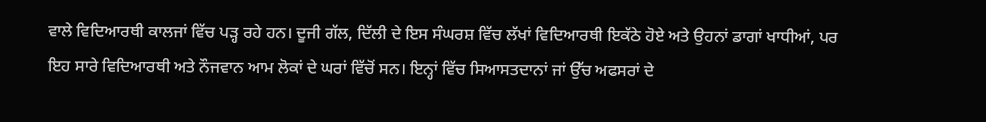ਵਾਲੇ ਵਿਦਿਆਰਥੀ ਕਾਲਜਾਂ ਵਿੱਚ ਪੜ੍ਹ ਰਹੇ ਹਨ। ਦੂਜੀ ਗੱਲ, ਦਿੱਲੀ ਦੇ ਇਸ ਸੰਘਰਸ਼ ਵਿੱਚ ਲੱਖਾਂ ਵਿਦਿਆਰਥੀ ਇਕੱਠੇ ਹੋਏ ਅਤੇ ਉਹਨਾਂ ਡਾਗਾਂ ਖਾਧੀਆਂ, ਪਰ ਇਹ ਸਾਰੇ ਵਿਦਿਆਰਥੀ ਅਤੇ ਨੌਜਵਾਨ ਆਮ ਲੋਕਾਂ ਦੇ ਘਰਾਂ ਵਿੱਚੋਂ ਸਨ। ਇਨ੍ਹਾਂ ਵਿੱਚ ਸਿਆਸਤਦਾਨਾਂ ਜਾਂ ਉੱਚ ਅਫਸਰਾਂ ਦੇ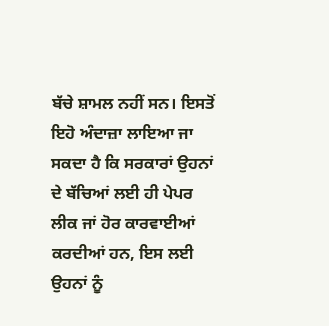ਬੱਚੇ ਸ਼ਾਮਲ ਨਹੀਂ ਸਨ। ਇਸਤੋਂ ਇਹੋ ਅੰਦਾਜ਼ਾ ਲਾਇਆ ਜਾ ਸਕਦਾ ਹੈ ਕਿ ਸਰਕਾਰਾਂ ਉਹਨਾਂ ਦੇ ਬੱਚਿਆਂ ਲਈ ਹੀ ਪੇਪਰ ਲੀਕ ਜਾਂ ਹੋਰ ਕਾਰਵਾਈਆਂ ਕਰਦੀਆਂ ਹਨ, ਇਸ ਲਈ ਉਹਨਾਂ ਨੂੰ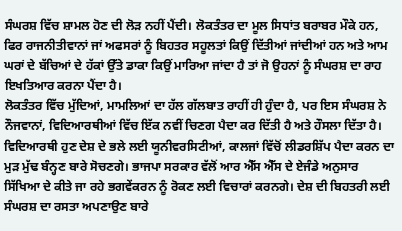ਸੰਘਰਸ਼ ਵਿੱਚ ਸ਼ਾਮਲ ਹੋਣ ਦੀ ਲੋੜ ਨਹੀਂ ਪੈਂਦੀ। ਲੋਕਤੰਤਰ ਦਾ ਮੂਲ ਸਿਧਾਂਤ ਬਰਾਬਰ ਮੌਕੇ ਹਨ, ਫਿਰ ਰਾਜਨੀਤੀਵਾਨਾਂ ਜਾਂ ਅਫਸਰਾਂ ਨੂੰ ਬਿਹਤਰ ਸਹੂਲਤਾਂ ਕਿਉਂ ਦਿੱਤੀਆਂ ਜਾਂਦੀਆਂ ਹਨ ਅਤੇ ਆਮ ਘਰਾਂ ਦੇ ਬੱਚਿਆਂ ਦੇ ਹੱਕਾਂ ਉੱਤੇ ਡਾਕਾ ਕਿਉਂ ਮਾਰਿਆ ਜਾਂਦਾ ਹੈ ਤਾਂ ਜੋ ਉਹਨਾਂ ਨੂੰ ਸੰਘਰਸ਼ ਦਾ ਰਾਹ ਇਖਤਿਆਰ ਕਰਨਾ ਪੈਂਦਾ ਹੈ।
ਲੋਕਤੰਤਰ ਵਿੱਚ ਮੁੱਦਿਆਂ, ਮਾਮਲਿਆਂ ਦਾ ਹੱਲ ਗੱਲਬਾਤ ਰਾਹੀਂ ਹੀ ਹੁੰਦਾ ਹੈ, ਪਰ ਇਸ ਸੰਘਰਸ਼ ਨੇ ਨੌਜਵਾਨਾਂ, ਵਿਦਿਆਰਥੀਆਂ ਵਿੱਚ ਇੱਕ ਨਵੀਂ ਚਿਣਗ ਪੈਦਾ ਕਰ ਦਿੱਤੀ ਹੈ ਅਤੇ ਹੌਸਲਾ ਦਿੱਤਾ ਹੈ। ਵਿਦਿਆਰਥੀ ਹੁਣ ਦੇਸ਼ ਦੇ ਭਲੇ ਲਈ ਯੂਨੀਵਰਸਿਟੀਆਂ, ਕਾਲਜਾਂ ਵਿੱਚੋਂ ਲੀਡਰਸ਼ਿੱਪ ਪੈਦਾ ਕਰਨ ਦਾ ਮੁੜ ਮੁੱਢ ਬੰਨ੍ਹਣ ਬਾਰੇ ਸੋਚਣਗੇ। ਭਾਜਪਾ ਸਰਕਾਰ ਵੱਲੋਂ ਆਰ ਐੱਸ ਐੱਸ ਦੇ ਏਜੰਡੇ ਅਨੁਸਾਰ ਸਿੱਖਿਆ ਦੇ ਕੀਤੇ ਜਾ ਰਹੇ ਭਗਵੇਂਕਰਨ ਨੂੰ ਰੋਕਣ ਲਈ ਵਿਚਾਰਾਂ ਕਰਨਗੇ। ਦੇਸ਼ ਦੀ ਬਿਹਤਰੀ ਲਈ ਸੰਘਰਸ਼ ਦਾ ਰਸਤਾ ਅਪਣਾਉਣ ਬਾਰੇ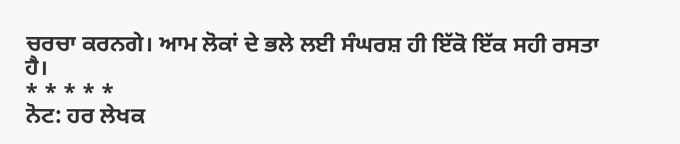ਚਰਚਾ ਕਰਨਗੇ। ਆਮ ਲੋਕਾਂ ਦੇ ਭਲੇ ਲਈ ਸੰਘਰਸ਼ ਹੀ ਇੱਕੋ ਇੱਕ ਸਹੀ ਰਸਤਾ ਹੈ।
* * * * *
ਨੋਟ: ਹਰ ਲੇਖਕ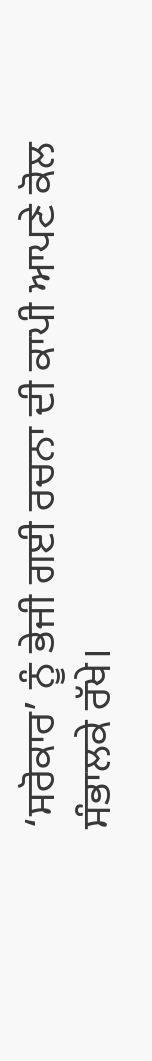‘ਸਰੋਕਾਰ’ ਨੂੰ ਭੇਜੀ ਗਈ ਰਚਨਾ ਦੀ ਕਾਪੀ ਆਪਣੇ ਕੋਲ ਸੰਭਾਲਕੇ ਰੱਖੇ।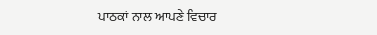ਪਾਠਕਾਂ ਨਾਲ ਆਪਣੇ ਵਿਚਾਰ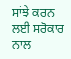ਸਾਂਝੇ ਕਰਨ ਲਈ ਸਰੋਕਾਰ ਨਾਲ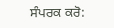ਸੰਪਰਕ ਕਰੋ: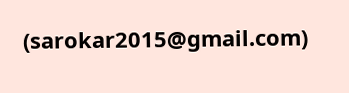(sarokar2015@gmail.com)